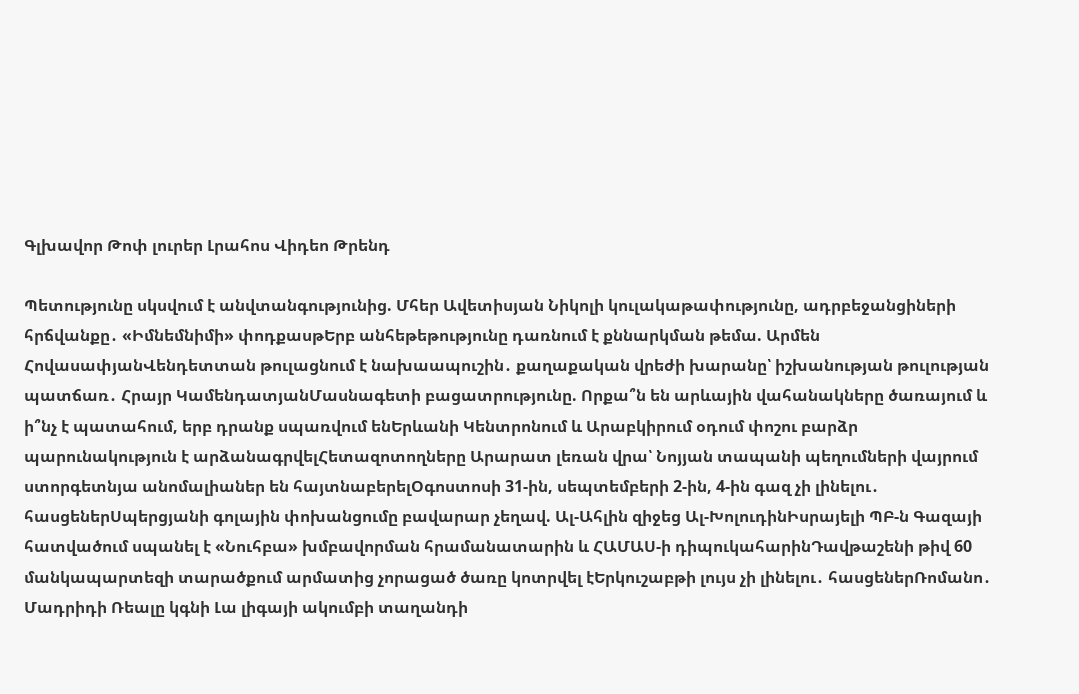Գլխավոր Թոփ լուրեր Լրահոս Վիդեո Թրենդ

Պետությունը սկսվում է անվտանգությունից. Մհեր Ավետիսյան Նիկոլի կուլակաթափությունը, ադրբեջանցիների հրճվանքը․ «Իմնեմնիմի» փոդքասթԵրբ անհեթեթությունը դառնում է քննարկման թեմա. Արմեն ՀովասափյանՎենդետտան թուլացնում է նախաապուշին․ քաղաքական վրեժի խարանը՝ իշխանության թուլության պատճառ․ Հրայր ԿամենդատյանՄասնագետի բացատրությունը. Որքա՞ն են արևային վահանակները ծառայում և ի՞նչ է պատահում, երբ դրանք սպառվում ենԵրևանի Կենտրոնում և Արաբկիրում օդում փոշու բարձր պարունակություն է արձանագրվելՀետազոտողները Արարատ լեռան վրա՝ Նոյյան տապանի պեղումների վայրում ստորգետնյա անոմալիաներ են հայտնաբերելՕգոստոսի 31-ին, սեպտեմբերի 2-ին, 4-ին գազ չի լինելու․ հասցեներՍպերցյանի գոլային փոխանցումը բավարար չեղավ. Ալ-Ահլին զիջեց Ալ-ԽոլուդինԻսրայելի ՊԲ-ն Գազայի հատվածում սպանել է «Նուհբա» խմբավորման հրամանատարին և ՀԱՄԱՍ-ի դիպուկահարինԴավթաշենի թիվ 60 մանկապարտեզի տարածքում արմատից չորացած ծառը կոտրվել էԵրկուշաբթի լույս չի լինելու․ հասցեներՌոմանո․ Մադրիդի Ռեալը կգնի Լա լիգայի ակումբի տաղանդի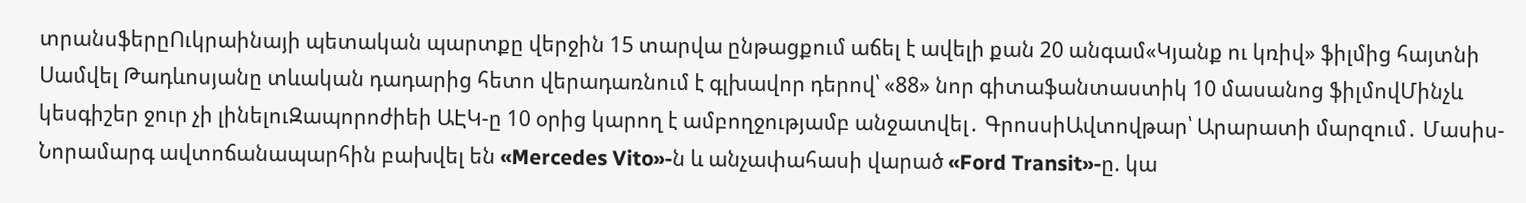տրանսֆերըՈւկրաինայի պետական պարտքը վերջին 15 տարվա ընթացքում աճել է ավելի քան 20 անգամ«Կյանք ու կռիվ» ֆիլմից հայտնի Սամվել Թադևոսյանը տևական դադարից հետո վերադառնում է գլխավոր դերով՝ «88» նոր գիտաֆանտաստիկ 10 մասանոց ֆիլմովՄինչև կեսգիշեր ջուր չի լինելուԶապորոժիեի ԱԷԿ-ը 10 օրից կարող է ամբողջությամբ անջատվել․ ԳրոսսիԱվտովթար՝ Արարատի մարզում․ Մասիս-Նորամարգ ավտոճանապարհին բախվել են «Mercedes Vito»-ն և անչափահասի վարած «Ford Transit»-ը. կա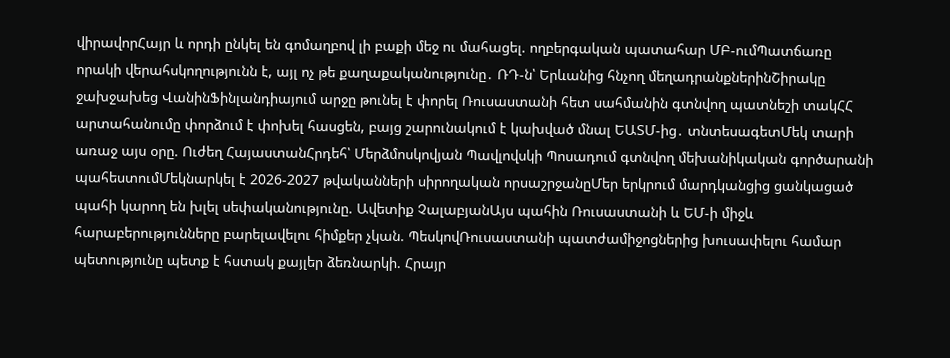վիրավորՀայր և որդի ընկել են գոմաղբով լի բաքի մեջ ու մահացել. ողբերգական պատահար ՄԲ-ումՊատճառը որակի վերահսկողությունն է, այլ ոչ թե քաղաքականությունը․ ՌԴ-ն՝ Երևանից հնչող մեղադրանքներինՇիրակը ջախջախեց ՎանինՖինլանդիայում արջը թունել է փորել Ռուսաստանի հետ սահմանին գտնվող պատնեշի տակՀՀ արտահանումը փորձում է փոխել հասցեն, բայց շարունակում է կախված մնալ ԵԱՏՄ-ից․ տնտեսագետՄեկ տարի առաջ այս օրը. Ուժեղ ՀայաստանՀրդեհ՝ Մերձմոսկովյան Պավլովսկի Պոսադում գտնվող մեխանիկական գործարանի պահեստումՄեկնարկել է 2026-2027 թվականների սիրողական որսաշրջանըՄեր երկրում մարդկանցից ցանկացած պահի կարող են խլել սեփականությունը. Ավետիք ՉալաբյանԱյս պահին Ռուսաստանի և ԵՄ-ի միջև հարաբերությունները բարելավելու հիմքեր չկան. ՊեսկովՌուսաստանի պատժամիջոցներից խուսափելու համար պետությունը պետք է հստակ քայլեր ձեռնարկի. Հրայր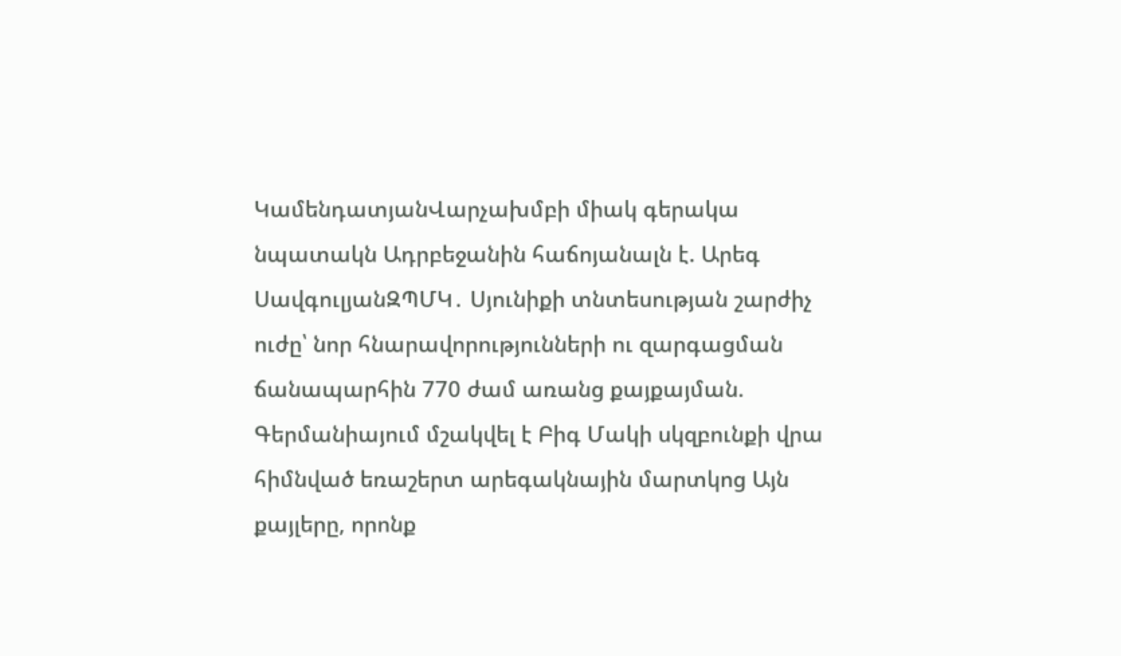ԿամենդատյանՎարչախմբի միակ գերակա նպատակն Ադրբեջանին հաճոյանալն է. Արեգ ՍավգուլյանԶՊՄԿ․ Սյունիքի տնտեսության շարժիչ ուժը՝ նոր հնարավորությունների ու զարգացման ճանապարհին 770 ժամ առանց քայքայման. Գերմանիայում մշակվել է Բիգ Մակի սկզբունքի վրա հիմնված եռաշերտ արեգակնային մարտկոց Այն քայլերը, որոնք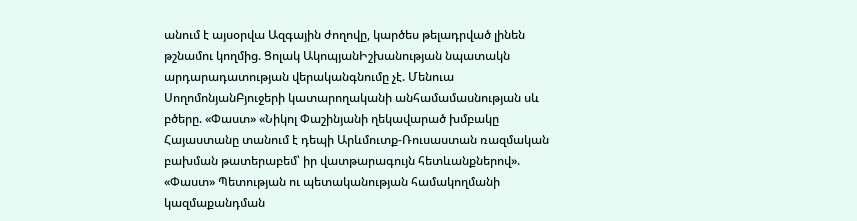անում է այսօրվա Ազգային ժողովը, կարծես թելադրված լինեն թշնամու կողմից. Ցոլակ ԱկոպյանԻշխանության նպատակն արդարադատության վերականգնումը չէ. Մենուա ՍողոմոնյանԲյուջերի կատարողականի անհամամասնության սև բծերը. «Փաստ» «Նիկոլ Փաշինյանի ղեկավարած խմբակը Հայաստանը տանում է դեպի Արևմուտք-Ռուսաստան ռազմական բախման թատերաբեմ՝ իր վատթարագույն հետևանքներով». «Փաստ» Պետության ու պետականության համակողմանի կազմաքանդման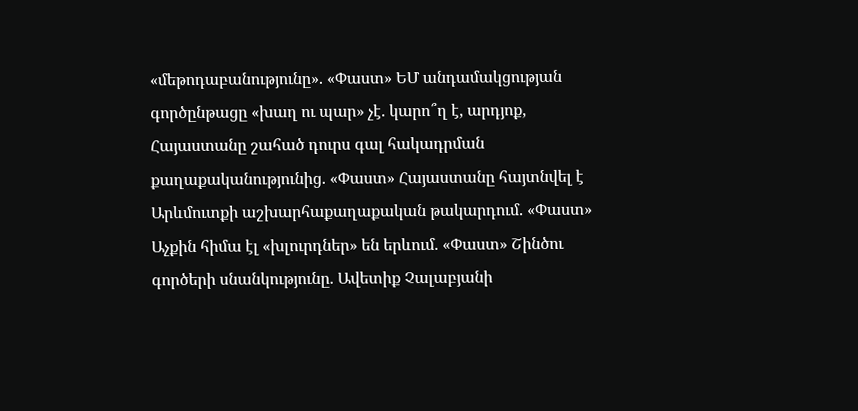«մեթոդաբանությունը». «Փաստ» ԵՄ անդամակցության գործընթացը «խաղ ու պար» չէ. կարո՞ղ է, արդյոք, Հայաստանը շահած դուրս գալ հակադրման քաղաքականությունից. «Փաստ» Հայաստանը հայտնվել է Արևմուտքի աշխարհաքաղաքական թակարդում. «Փաստ» Աչքին հիմա էլ «խլուրդներ» են երևում. «Փաստ» Շինծու գործերի սնանկությունը. Ավետիք Չալաբյանի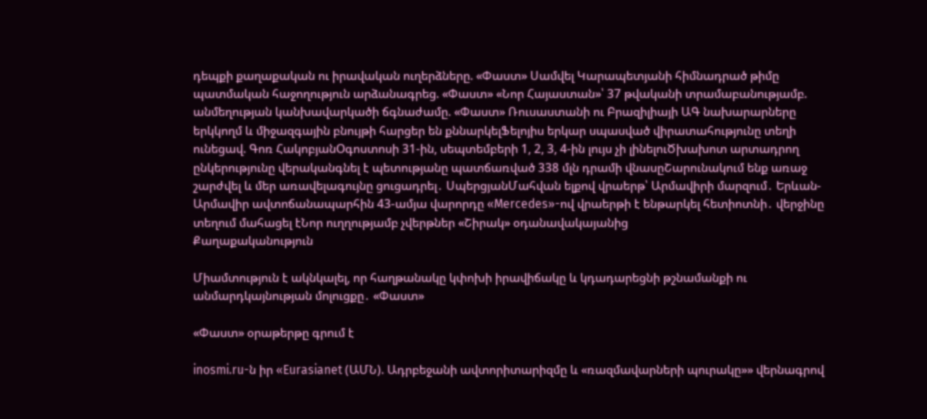դեպքի քաղաքական ու իրավական ուղերձները. «Փաստ» Սամվել Կարապետյանի հիմնադրած թիմը պատմական հաջողություն արձանագրեց. «Փաստ» «Նոր Հայաստան»՝ 37 թվականի տրամաբանությամբ. անմեղության կանխավարկածի ճգնաժամը. «Փաստ» Ռուսաստանի ու Բրազիլիայի ԱԳ նախարարները երկկողմ և միջազգային բնույթի հարցեր են քննարկելՖելոյիս երկար սպասված վիրատահությունը տեղի ունեցավ. Գոռ ՀակոբյանՕգոստոսի 31-ին, սեպտեմբերի 1, 2, 3, 4-ին լույս չի լինելուԾխախոտ արտադրող ընկերությունը վերականգնել է պետությանը պատճառված 338 մլն դրամի վնասըՇարունակում ենք առաջ շարժվել և մեր առավելագույնը ցուցադրել․ ՍպերցյանՄահվան ելքով վրաերթ՝ Արմավիրի մարզում․ Երևան-Արմավիր ավտոճանապարհին 43-ամյա վարորդը «Mercedes»-ով վրաերթի է ենթարկել հետիոտնի․ վերջինը տեղում մահացել էՆոր ուղղությամբ չվերթներ «Շիրակ» օդանավակայանից
Քաղաքականություն

Միամտություն է ակնկալել, որ հաղթանակը կփոխի իրավիճակը և կդադարեցնի թշնամանքի ու անմարդկայնության մոլուցքը․ «Փաստ»

«Փաստ» օրաթերթը գրում է

inosmi.ru-ն իր «Eurasianet (ԱՄՆ). Ադրբեջանի ավտորիտարիզմը և «ռազմավարների պուրակը»» վերնագրով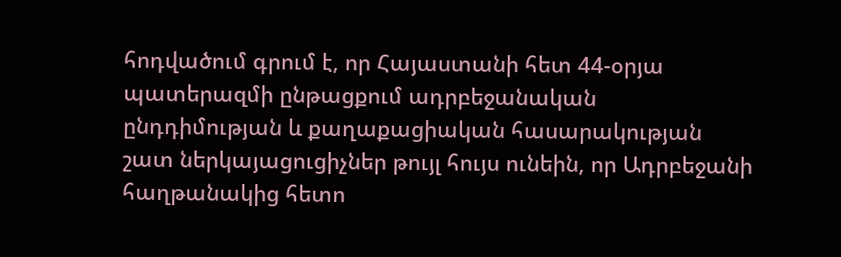հոդվածում գրում է, որ Հայաստանի հետ 44-օրյա պատերազմի ընթացքում ադրբեջանական ընդդիմության և քաղաքացիական հասարակության շատ ներկայացուցիչներ թույլ հույս ունեին, որ Ադրբեջանի հաղթանակից հետո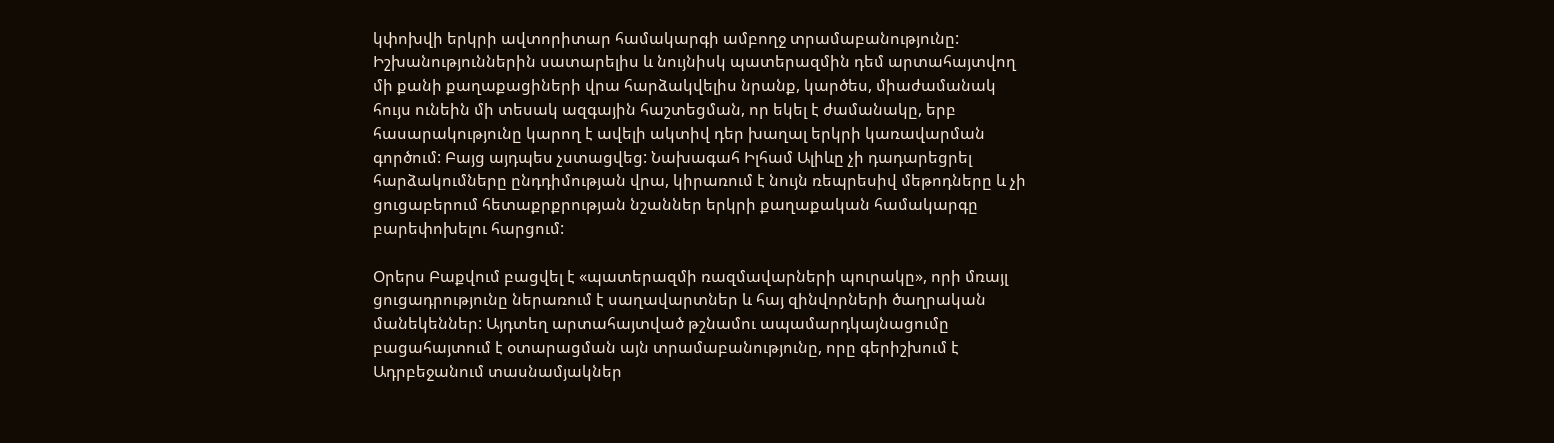կփոխվի երկրի ավտորիտար համակարգի ամբողջ տրամաբանությունը: Իշխանություններին սատարելիս և նույնիսկ պատերազմին դեմ արտահայտվող մի քանի քաղաքացիների վրա հարձակվելիս նրանք, կարծես, միաժամանակ հույս ունեին մի տեսակ ազգային հաշտեցման, որ եկել է ժամանակը, երբ հասարակությունը կարող է ավելի ակտիվ դեր խաղալ երկրի կառավարման գործում: Բայց այդպես չստացվեց: Նախագահ Իլհամ Ալիևը չի դադարեցրել հարձակումները ընդդիմության վրա, կիրառում է նույն ռեպրեսիվ մեթոդները և չի ցուցաբերում հետաքրքրության նշաններ երկրի քաղաքական համակարգը բարեփոխելու հարցում:

Օրերս Բաքվում բացվել է «պատերազմի ռազմավարների պուրակը», որի մռայլ ցուցադրությունը ներառում է սաղավարտներ և հայ զինվորների ծաղրական մանեկեններ: Այդտեղ արտահայտված թշնամու ապամարդկայնացումը բացահայտում է օտարացման այն տրամաբանությունը, որը գերիշխում է Ադրբեջանում տասնամյակներ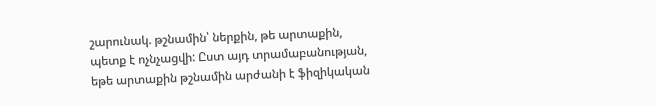շարունակ. թշնամին՝ ներքին, թե արտաքին, պետք է ոչնչացվի: Ըստ այդ տրամաբանության, եթե արտաքին թշնամին արժանի է ֆիզիկական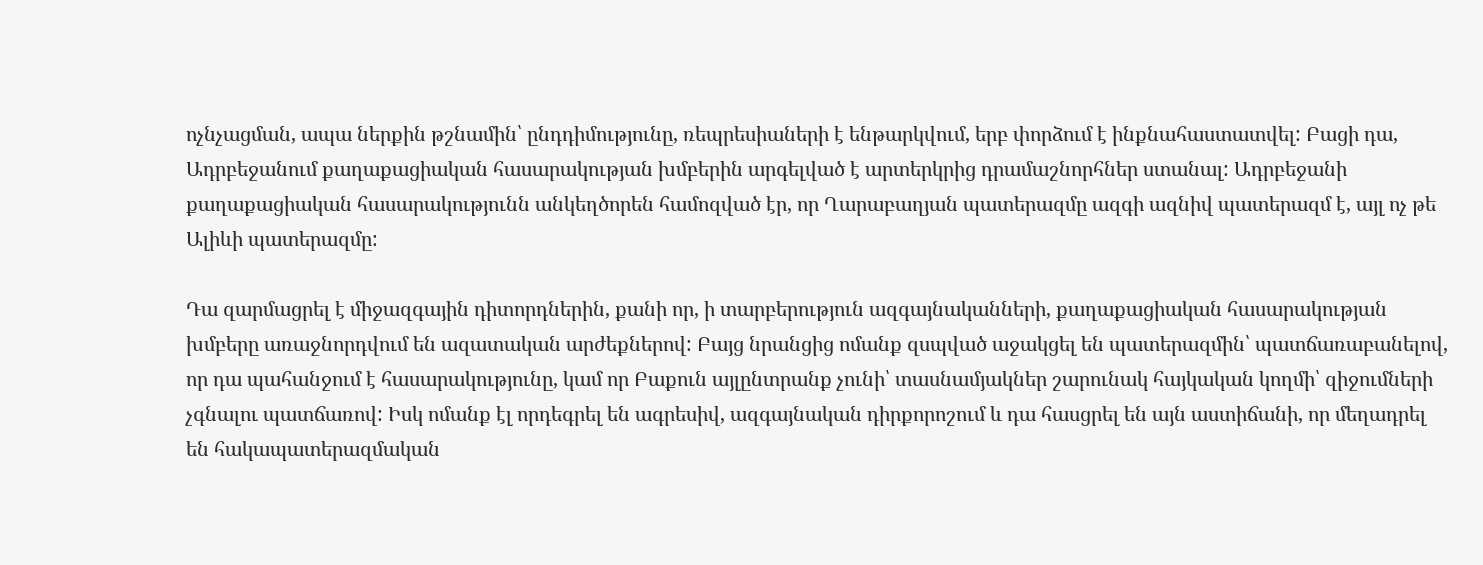ոչնչացման, ապա ներքին թշնամին՝ ընդդիմությունը, ռեպրեսիաների է ենթարկվում, երբ փորձում է ինքնահաստատվել: Բացի դա, Ադրբեջանում քաղաքացիական հասարակության խմբերին արգելված է արտերկրից դրամաշնորհներ ստանալ: Ադրբեջանի քաղաքացիական հասարակությունն անկեղծորեն համոզված էր, որ Ղարաբաղյան պատերազմը ազգի ազնիվ պատերազմ է, այլ ոչ թե Ալիևի պատերազմը:

Դա զարմացրել է միջազգային դիտորդներին, քանի որ, ի տարբերություն ազգայնականների, քաղաքացիական հասարակության խմբերը առաջնորդվում են ազատական արժեքներով: Բայց նրանցից ոմանք զսպված աջակցել են պատերազմին՝ պատճառաբանելով, որ դա պահանջում է հասարակությունը, կամ որ Բաքուն այլընտրանք չունի՝ տասնամյակներ շարունակ հայկական կողմի՝ զիջումների չգնալու պատճառով: Իսկ ոմանք էլ որդեգրել են ագրեսիվ, ազգայնական դիրքորոշում և դա հասցրել են այն աստիճանի, որ մեղադրել են հակապատերազմական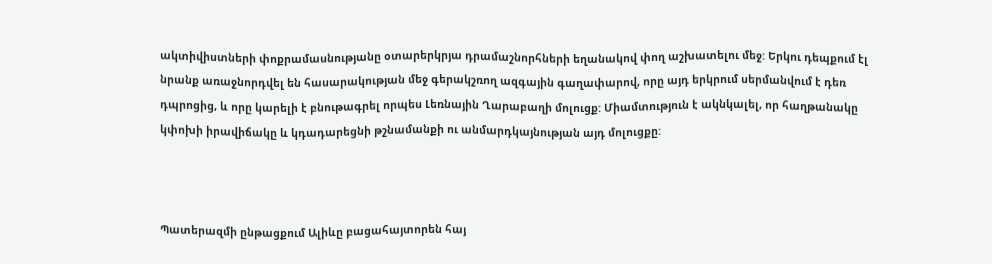ակտիվիստների փոքրամասնությանը օտարերկրյա դրամաշնորհների եղանակով փող աշխատելու մեջ: Երկու դեպքում էլ նրանք առաջնորդվել են հասարակության մեջ գերակշռող ազգային գաղափարով, որը այդ երկրում սերմանվում է դեռ դպրոցից, և որը կարելի է բնութագրել որպես Լեռնային Ղարաբաղի մոլուցք: Միամտություն է ակնկալել, որ հաղթանակը կփոխի իրավիճակը և կդադարեցնի թշնամանքի ու անմարդկայնության այդ մոլուցքը:



Պատերազմի ընթացքում Ալիևը բացահայտորեն հայ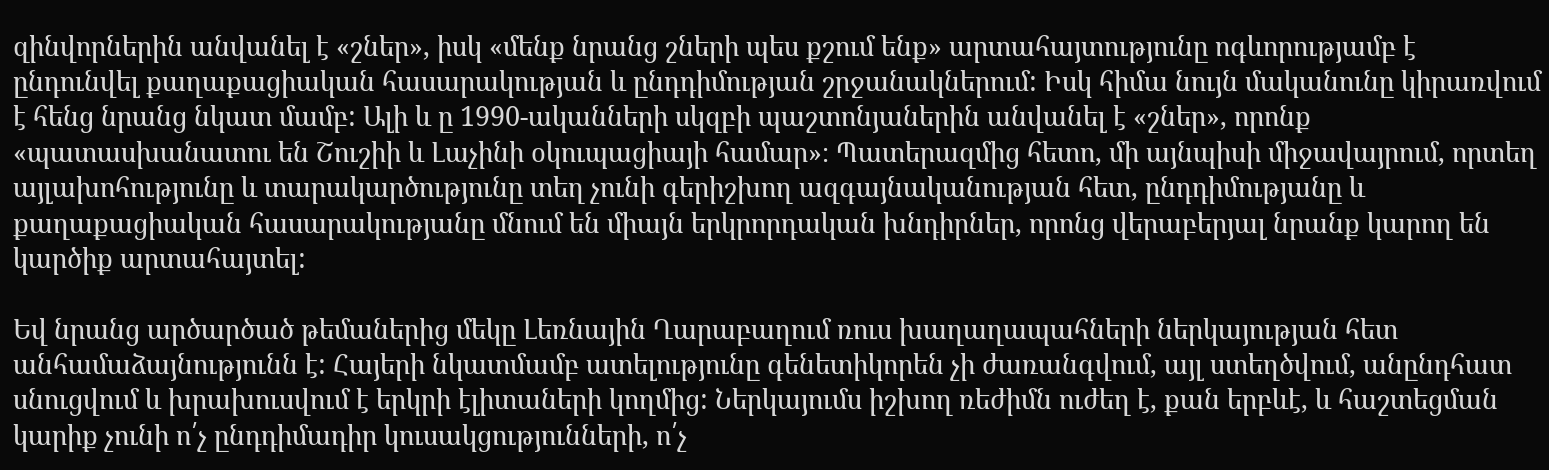զինվորներին անվանել է «շներ», իսկ «մենք նրանց շների պես քշում ենք» արտահայտությունը ոգևորությամբ է ընդունվել քաղաքացիական հասարակության և ընդդիմության շրջանակներում: Իսկ հիմա նույն մականունը կիրառվում է հենց նրանց նկատ մամբ: Ալի և ը 1990-ականների սկզբի պաշտոնյաներին անվանել է «շներ», որոնք «պատասխանատու են Շուշիի և Լաչինի օկուպացիայի համար»։ Պատերազմից հետո, մի այնպիսի միջավայրում, որտեղ այլախոհությունը և տարակարծությունը տեղ չունի գերիշխող ազգայնականության հետ, ընդդիմությանը և քաղաքացիական հասարակությանը մնում են միայն երկրորդական խնդիրներ, որոնց վերաբերյալ նրանք կարող են կարծիք արտահայտել:

Եվ նրանց արծարծած թեմաներից մեկը Լեռնային Ղարաբաղում ռուս խաղաղապահների ներկայության հետ անհամաձայնությունն է: Հայերի նկատմամբ ատելությունը գենետիկորեն չի ժառանգվում, այլ ստեղծվում, անընդհատ սնուցվում և խրախուսվում է երկրի էլիտաների կողմից: Ներկայումս իշխող ռեժիմն ուժեղ է, քան երբևէ, և հաշտեցման կարիք չունի ո՛չ ընդդիմադիր կուսակցությունների, ո՛չ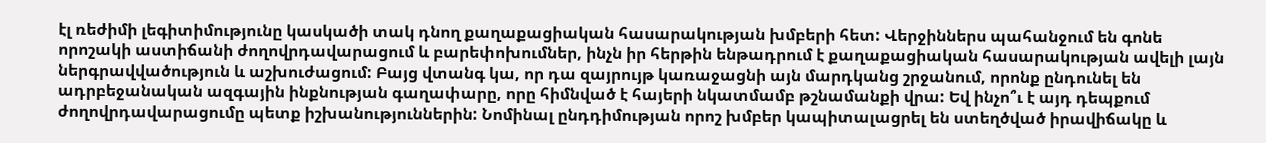էլ ռեժիմի լեգիտիմությունը կասկածի տակ դնող քաղաքացիական հասարակության խմբերի հետ: Վերջիններս պահանջում են գոնե որոշակի աստիճանի ժողովրդավարացում և բարեփոխումներ, ինչն իր հերթին ենթադրում է քաղաքացիական հասարակության ավելի լայն ներգրավվածություն և աշխուժացում: Բայց վտանգ կա, որ դա զայրույթ կառաջացնի այն մարդկանց շրջանում, որոնք ընդունել են ադրբեջանական ազգային ինքնության գաղափարը, որը հիմնված է հայերի նկատմամբ թշնամանքի վրա: Եվ ինչո՞ւ է այդ դեպքում ժողովրդավարացումը պետք իշխանություններին: Նոմինալ ընդդիմության որոշ խմբեր կապիտալացրել են ստեղծված իրավիճակը և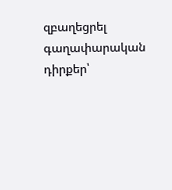զբաղեցրել գաղափարական դիրքեր՝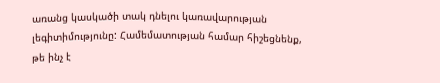առանց կասկածի տակ դնելու կառավարության լեգիտիմությունը: Համեմատության համար հիշեցնենք, թե ինչ է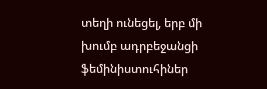տեղի ունեցել, երբ մի խումբ ադրբեջանցի ֆեմինիստուհիներ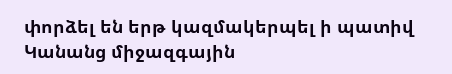փորձել են երթ կազմակերպել ի պատիվ Կանանց միջազգային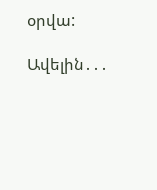օրվա:

Ավելին․․․